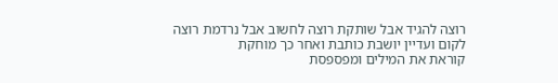רוצה להגיד אבל שותקת רוצה לחשוב אבל נרדמת רוצה לקום ועדיין יושבת כותבת ואחר כך מוחקת
קוראת את המילים ומפספסת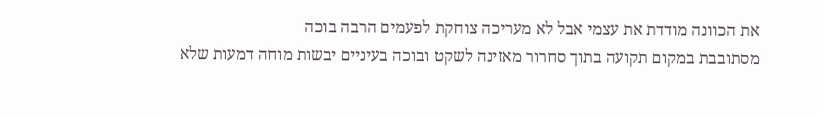את הכוונה מודדת את עצמי אבל לא מעריכה צוחקת לפעמים הרבה בוכה
מסתובבת במקום תקועה בתוך סחרור מאזינה לשקט ובוכה בעיניים יבשות מוחה דמעות שלא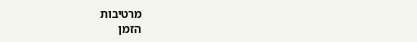מרטיבות
הזמן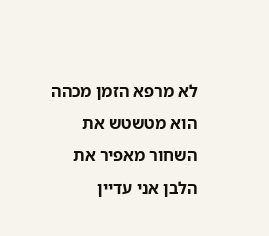לא מרפא הזמן מכהה הוא מטשטש את השחור מאפיר את הלבן אני עדיין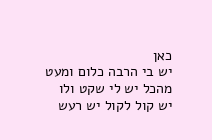כאן
יש בי הרבה כלום ומעט מהכל יש לי שקט ולו יש קול לקול יש רעש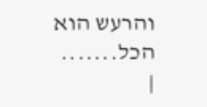והרעש הוא הכל.......
|